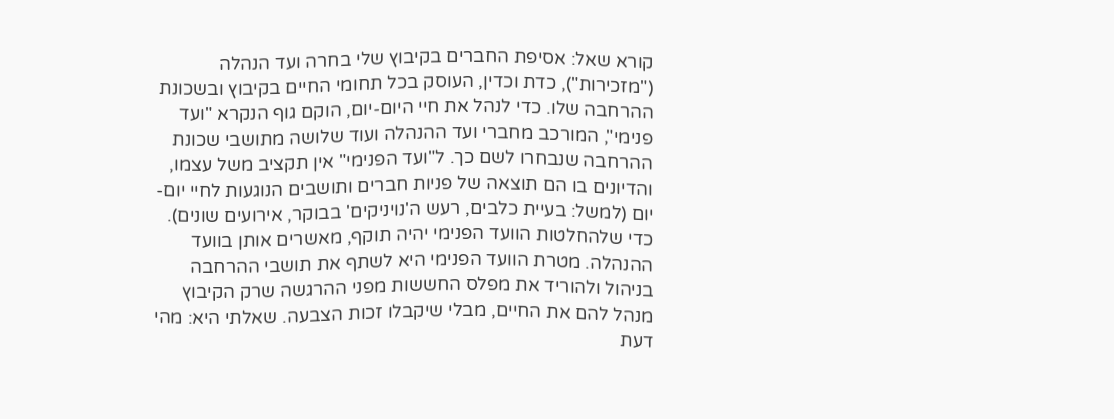קורא שאל: אסיפת החברים בקיבוץ שלי בחרה ועד הנהלה ("מזכירות"), כדת וכדין, העוסק בכל תחומי החיים בקיבוץ ובשכונת ההרחבה שלו. כדי לנהל את חיי היום-יום, הוקם גוף הנקרא "ועד פנימי", המורכב מחברי ועד ההנהלה ועוד שלושה מתושבי שכונת ההרחבה שנבחרו לשם כך. ל"ועד הפנימי" אין תקציב משל עצמו, והדיונים בו הם תוצאה של פניות חברים ותושבים הנוגעות לחיי יום-יום (למשל: בעיית כלבים, רעש ה'נויניקים' בבוקר, אירועים שונים). כדי שלהחלטות הוועד הפנימי יהיה תוקף, מאשרים אותן בוועד ההנהלה. מטרת הוועד הפנימי היא לשתף את תושבי ההרחבה בניהול ולהוריד את מפלס החששות מפני ההרגשה שרק הקיבוץ מנהל להם את החיים, מבלי שיקבלו זכות הצבעה. שאלתי היא: מהי דעת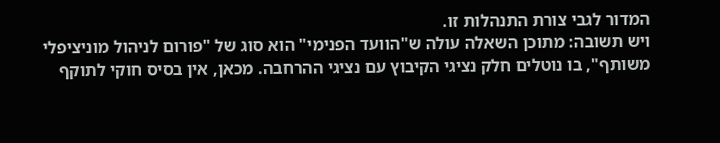המדור לגבי צורת התנהלות זו.
ויש תשובה: מתוכן השאלה עולה ש"הוועד הפנימי" הוא סוג של "פורום לניהול מוניציפלי משותף", בו נוטלים חלק נציגי הקיבוץ עם נציגי ההרחבה. מכאן, אין בסיס חוקי לתוקף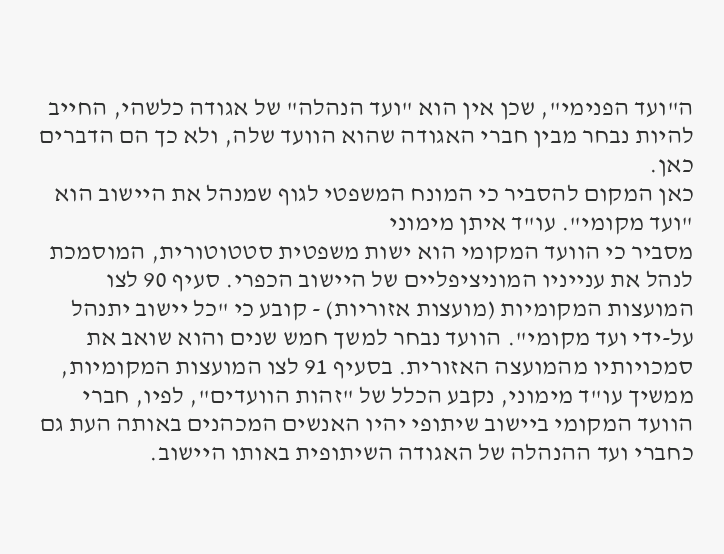ה"ועד הפנימי", שכן אין הוא "ועד הנהלה" של אגודה כלשהי, החייב להיות נבחר מבין חברי האגודה שהוא הוועד שלה, ולא כך הם הדברים כאן.
כאן המקום להסביר כי המונח המשפטי לגוף שמנהל את היישוב הוא "ועד מקומי". עו"ד איתן מימוני
מסביר כי הוועד המקומי הוא ישות משפטית סטטוטורית, המוסמכת לנהל את ענייניו המוניציפליים של היישוב הכפרי. סעיף 90 לצו המועצות המקומיות (מועצות אזוריות) - קובע כי "כל יישוב יתנהל על-ידי ועד מקומי". הוועד נבחר למשך חמש שנים והוא שואב את סמכויותיו מהמועצה האזורית. בסעיף 91 לצו המועצות המקומיות, ממשיך עו"ד מימוני, נקבע הכלל של "זהות הוועדים", לפיו, חברי הוועד המקומי ביישוב שיתופי יהיו האנשים המכהנים באותה העת גם כחברי ועד ההנהלה של האגודה השיתופית באותו היישוב.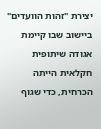יצירת "זהות הוועדים" ביישוב שבו קיימת אגודה שיתופית חקלאית הייתה הכרחית, כדי שגוף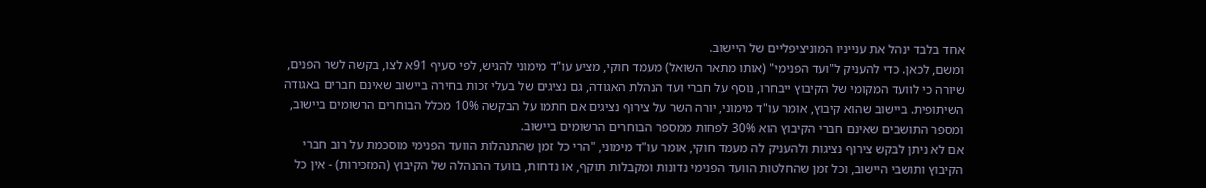אחד בלבד ינהל את ענייניו המוניציפליים של היישוב.
ומשם, לכאן. כדי להעניק ל"ועד הפנימי" (אותו מתאר השואל) מעמד חוקי, מציע עו"ד מימוני להגיש, לפי סעיף 91א לצו, בקשה לשר הפנים, שיורה כי לוועד המקומי של הקיבוץ ייבחרו, נוסף על חברי ועד הנהלת האגודה, גם נציגים של בעלי זכות בחירה ביישוב שאינם חברים באגודה השיתופית. ביישוב שהוא קיבוץ, אומר עו"ד מימוני, יורה השר על צירוף נציגים אם חתמו על הבקשה 10% מכלל הבוחרים הרשומים ביישוב, ומספר התושבים שאינם חברי הקיבוץ הוא 30% לפחות ממספר הבוחרים הרשומים ביישוב.
אם לא ניתן לבקש צירוף נציגות ולהעניק לה מעמד חוקי, אומר עו"ד מימוני, "הרי כל זמן שהתנהלות הוועד הפנימי מוסכמת על רוב חברי הקיבוץ ותושבי היישוב, וכל זמן שהחלטות הוועד הפנימי נדונות ומקבלות תוקף, או נדחות, בוועד ההנהלה של הקיבוץ (המזכירות) - אין כל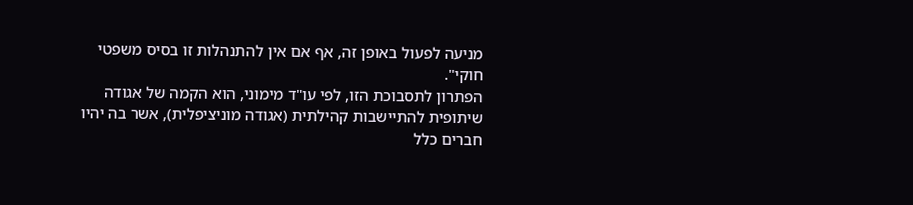מניעה לפעול באופן זה, אף אם אין להתנהלות זו בסיס משפטי חוקי".
הפתרון לתסבוכת הזו, לפי עו"ד מימוני, הוא הקמה של אגודה שיתופית להתיישבות קהילתית (אגודה מוניציפלית), אשר בה יהיו חברים כלל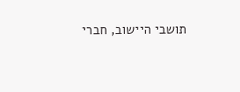תושבי היישוב, חברי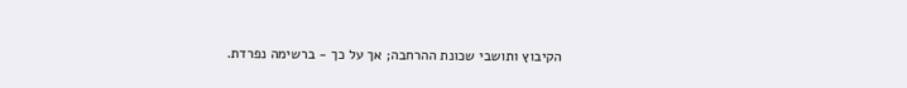הקיבוץ ותושבי שכונת ההרחבה; אך על כך - ברשימה נפרדת.